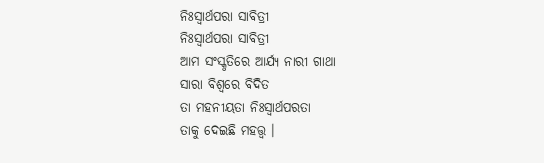ନିଃସ୍ଵାର୍ଥପରା ସାବିତ୍ରୀ
ନିଃସ୍ଵାର୍ଥପରା ସାବିତ୍ରୀ
ଆମ ସଂସ୍କୃତିରେ ଆର୍ଯ୍ୟ ନାରୀ ଗାଥା
ସାରା ବିଶ୍ଵରେ ବିଦିତ
ତା ମହନୀୟତା ନିଃସ୍ଵାର୍ଥପରତା
ତାକୁ ଦେଇଛି ମହତ୍ତ୍ଵ ।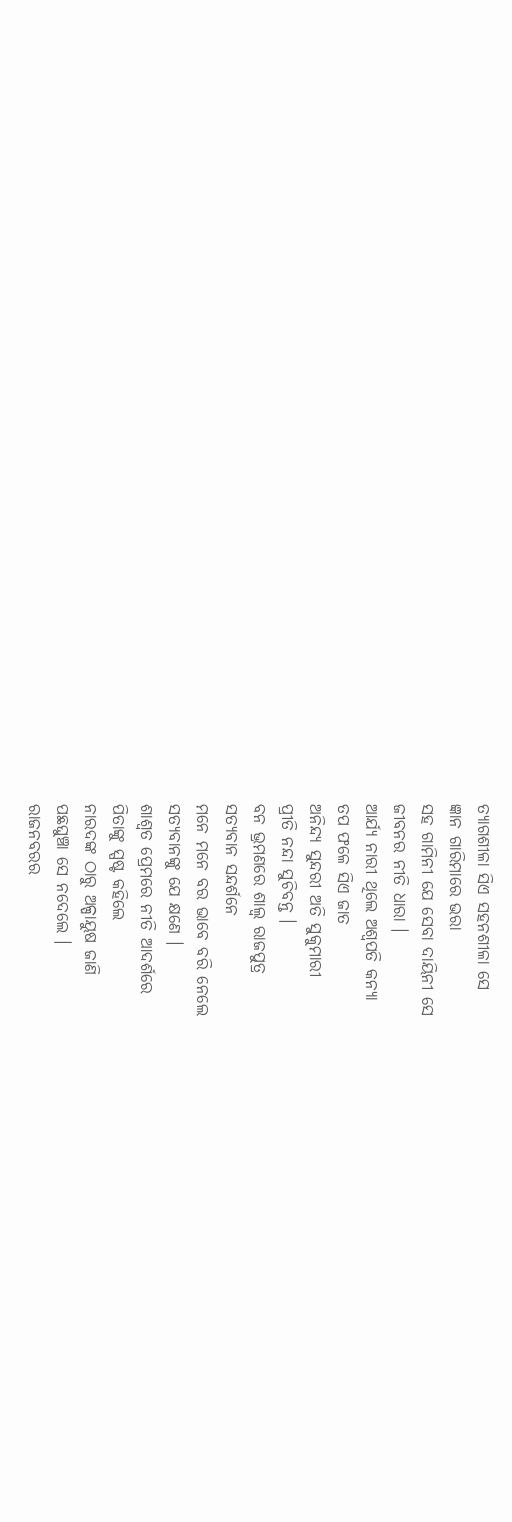ତ୍ୟାଗଶୀଳା ସିଏ ସହନଶୀଳା ସେ
ଜ୍ଞାନ ଗାରିମାରେ ଭରା
ସହ ଗାମିନୀ ଯେ ସେବା ଦାୟିନୀ ସେ
ଜୀବନର ନୀତି ଧାରା ।
ଆର୍ଯ୍ୟ ନାରୀ ଥିଲେ ଅଶ୍ଵପତି କନ୍ୟା
ତପ ଫଳେ ସିଏ ଜାତ
ଅନିନ୍ଦ୍ୟ ସୁନ୍ଦରୀ ଅତି ସୁକୁମାରୀ
ପ୍ରୀତି ନନ୍ଦା ସୁଚିବନ୍ତ ।
ବନ ଭ୍ରମଣରେ ଶାଲ୍ୱ ରାଜପୁତ୍ର
ସତ୍ୟବାନ ସନ୍ଦର୍ଶନେ
ମନେ ମନେ ବର ଭାବେ ବରି ନେଲେ
ସତ୍ୟବାନଙ୍କୁ ଯେ କ୍ଷଣେ ।
ଶାଶ୍ଵତ ପ୍ରେମରେ ନୀତି ଆଦର୍ଶରେ
ପିତାଙ୍କୁ ସ୍ପଷ୍ଟ କହିଲେ
ନାରଦଙ୍କ ଠାରୁ ଅଳ୍ପାୟୁଷ ଜାଣି
ପଛଘୁଞ୍ଚା ସେ ନଦେଲେ ।
ରାଜନବରର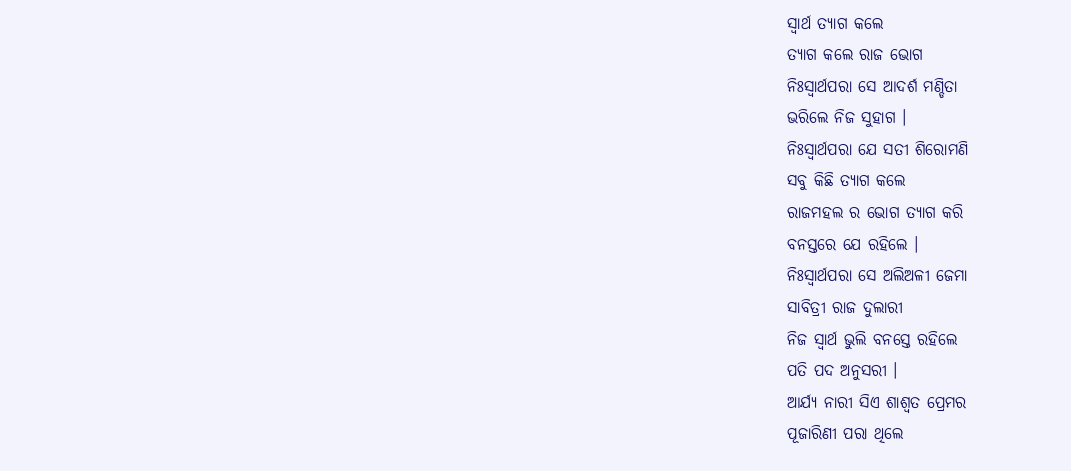ସ୍ଵାର୍ଥ ତ୍ୟାଗ କଲେ
ତ୍ୟାଗ କଲେ ରାଜ ଭୋଗ
ନିଃସ୍ଵାର୍ଥପରା ସେ ଆଦର୍ଶ ମଣ୍ଡିତା
ଭରିଲେ ନିଜ ସୁହାଗ ।
ନିଃସ୍ଵାର୍ଥପରା ଯେ ସତୀ ଶିରୋମଣି
ସବୁ କିଛି ତ୍ୟାଗ କଲେ
ରାଜମହଲ ର ଭୋଗ ତ୍ୟାଗ କରି
ବନସ୍ତରେ ଯେ ରହିଲେ ।
ନିଃସ୍ଵାର୍ଥପରା ସେ ଅଲିଅଳୀ ଜେମା
ସାବିତ୍ରୀ ରାଜ ଦୁଲାରୀ
ନିଜ ସ୍ୱାର୍ଥ ଭୁଲି ବନସ୍ତେ ରହିଲେ
ପତି ପଦ ଅନୁସରୀ ।
ଆର୍ଯ୍ୟ ନାରୀ ସିଏ ଶାଶ୍ଵତ ପ୍ରେମର
ପୂଜାରିଣୀ ପରା ଥିଲେ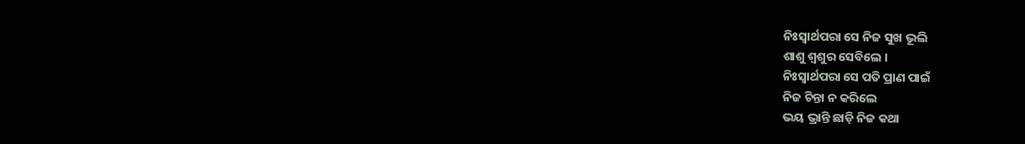ନିଃସ୍ଵାର୍ଥପରା ସେ ନିଜ ସୁଖ ଭୂଲି
ଶାଶୁ ଶ୍ୱଶୁର ସେବିଲେ ।
ନିଃସ୍ଵାର୍ଥପରା ସେ ପତି ପ୍ରାଣ ପାଇଁ
ନିଜ ଚିନ୍ତା ନ କରିଲେ
ଭୟ ଭ୍ରାନ୍ତି ଛାଡ଼ି ନିଜ କଥା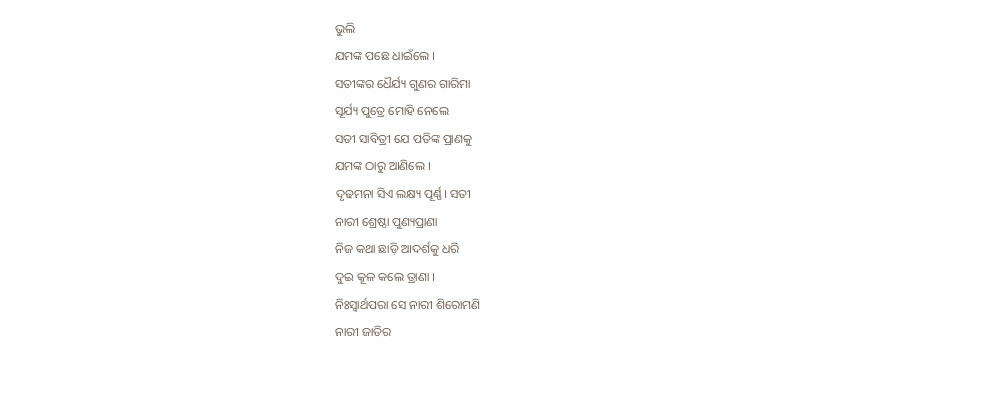ଭୁଲି
ଯମଙ୍କ ପଛେ ଧାଇଁଲେ ।
ସତୀଙ୍କର ଧୈର୍ଯ୍ୟ ଗୁଣର ଗାରିମା
ସୂର୍ଯ୍ୟ ପୁତ୍ରେ ମୋହି ନେଲେ
ସତୀ ସାବିତ୍ରୀ ଯେ ପତିଙ୍କ ପ୍ରାଣକୁ
ଯମଙ୍କ ଠାରୁ ଆଣିଲେ ।
ଦୃଢମନା ସିଏ ଲକ୍ଷ୍ୟ ପୂର୍ଣ୍ଣ। ସତୀ
ନାରୀ ଶ୍ରେଷ୍ଠା ପୁଣ୍ୟପ୍ରାଣା
ନିଜ କଥା ଛାଡ଼ି ଆଦର୍ଶକୁ ଧରି
ଦୁଇ କୂଳ କଲେ ତ୍ରାଣା ।
ନିଃସ୍ଵାର୍ଥପରା ସେ ନାରୀ ଶିରୋମଣି
ନାରୀ ଜାତିର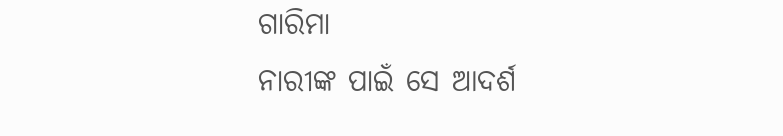ଗାରିମା
ନାରୀଙ୍କ ପାଇଁ ସେ ଆଦର୍ଶ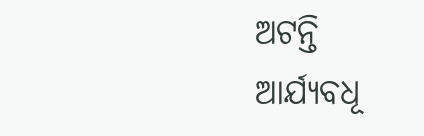ଅଟନ୍ତି
ଆର୍ଯ୍ୟବଧୂ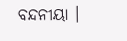ବନ୍ଦନୀୟା ।